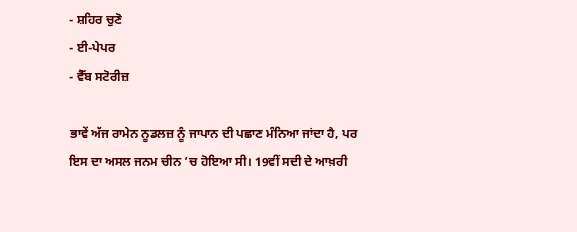- ਸ਼ਹਿਰ ਚੁਣੋ
- ਈ-ਪੇਪਰ
- ਵੈੱਬ ਸਟੋਰੀਜ਼

ਭਾਵੇਂ ਅੱਜ ਰਾਮੇਨ ਨੂਡਲਜ਼ ਨੂੰ ਜਾਪਾਨ ਦੀ ਪਛਾਣ ਮੰਨਿਆ ਜਾਂਦਾ ਹੈ, ਪਰ ਇਸ ਦਾ ਅਸਲ ਜਨਮ ਚੀਨ ’ਚ ਹੋਇਆ ਸੀ। 19ਵੀਂ ਸਦੀ ਦੇ ਆਖ਼ਰੀ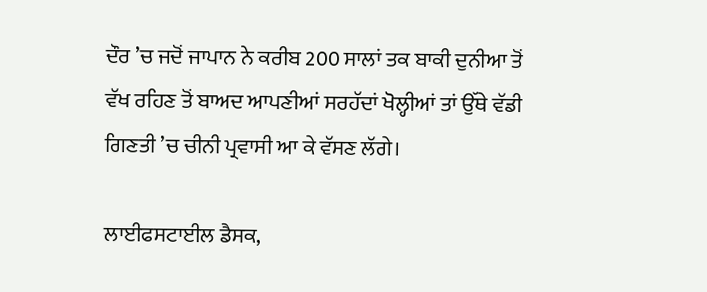ਦੌਰ ’ਚ ਜਦੋਂ ਜਾਪਾਨ ਨੇ ਕਰੀਬ 200 ਸਾਲਾਂ ਤਕ ਬਾਕੀ ਦੁਨੀਆ ਤੋਂ ਵੱਖ ਰਹਿਣ ਤੋਂ ਬਾਅਦ ਆਪਣੀਆਂ ਸਰਹੱਦਾਂ ਖੋਲ੍ਹੀਆਂ ਤਾਂ ਉੱਥੇ ਵੱਡੀ ਗਿਣਤੀ ’ਚ ਚੀਨੀ ਪ੍ਰਵਾਸੀ ਆ ਕੇ ਵੱਸਣ ਲੱਗੇ।

ਲਾਈਫਸਟਾਈਲ ਡੈਸਕ,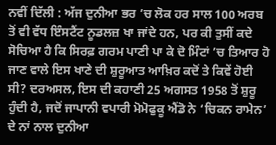ਨਵੀਂ ਦਿੱਲੀ : ਅੱਜ ਦੁਨੀਆ ਭਰ ’ਚ ਲੋਕ ਹਰ ਸਾਲ 100 ਅਰਬ ਤੋਂ ਵੀ ਵੱਧ ਇੰਸਟੈਂਟ ਨੂਡਲਜ਼ ਖਾ ਜਾਂਦੇ ਹਨ, ਪਰ ਕੀ ਤੁਸੀਂ ਕਦੇ ਸੋਚਿਆ ਹੈ ਕਿ ਸਿਰਫ਼ ਗਰਮ ਪਾਣੀ ਪਾ ਕੇ ਦੋ ਮਿੰਟਾਂ ’ਚ ਤਿਆਰ ਹੋ ਜਾਣ ਵਾਲੇ ਇਸ ਖਾਣੇ ਦੀ ਸ਼ੁਰੂਆਤ ਆਖ਼ਿਰ ਕਦੋਂ ਤੇ ਕਿਵੇਂ ਹੋਈ ਸੀ? ਦਰਅਸਲ, ਇਸ ਦੀ ਕਹਾਣੀ 25 ਅਗਸਤ 1958 ਤੋਂ ਸ਼ੁਰੂ ਹੁੰਦੀ ਹੈ, ਜਦੋਂ ਜਾਪਾਨੀ ਵਪਾਰੀ ਮੋਮੋਫੁਕੂ ਐਂਡੋ ਨੇ ‘ਚਿਕਨ ਰਾਮੇਨ’ ਦੇ ਨਾਂ ਨਾਲ ਦੁਨੀਆ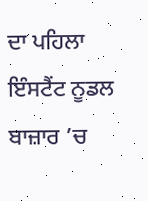ਦਾ ਪਹਿਲਾ ਇੰਸਟੈਂਟ ਨੂਡਲ ਬਾਜ਼ਾਰ ’ਚ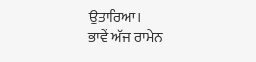ਉਤਾਰਿਆ।
ਭਾਵੇਂ ਅੱਜ ਰਾਮੇਨ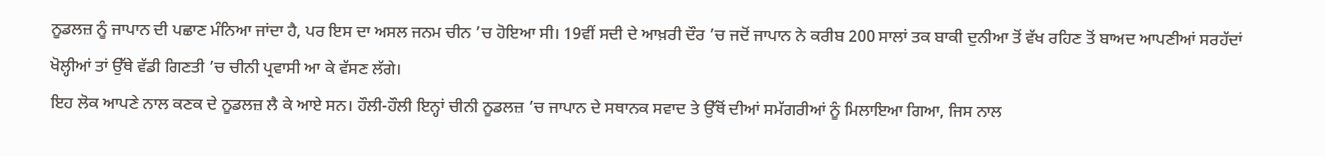ਨੂਡਲਜ਼ ਨੂੰ ਜਾਪਾਨ ਦੀ ਪਛਾਣ ਮੰਨਿਆ ਜਾਂਦਾ ਹੈ, ਪਰ ਇਸ ਦਾ ਅਸਲ ਜਨਮ ਚੀਨ ’ਚ ਹੋਇਆ ਸੀ। 19ਵੀਂ ਸਦੀ ਦੇ ਆਖ਼ਰੀ ਦੌਰ ’ਚ ਜਦੋਂ ਜਾਪਾਨ ਨੇ ਕਰੀਬ 200 ਸਾਲਾਂ ਤਕ ਬਾਕੀ ਦੁਨੀਆ ਤੋਂ ਵੱਖ ਰਹਿਣ ਤੋਂ ਬਾਅਦ ਆਪਣੀਆਂ ਸਰਹੱਦਾਂ ਖੋਲ੍ਹੀਆਂ ਤਾਂ ਉੱਥੇ ਵੱਡੀ ਗਿਣਤੀ ’ਚ ਚੀਨੀ ਪ੍ਰਵਾਸੀ ਆ ਕੇ ਵੱਸਣ ਲੱਗੇ।
ਇਹ ਲੋਕ ਆਪਣੇ ਨਾਲ ਕਣਕ ਦੇ ਨੂਡਲਜ਼ ਲੈ ਕੇ ਆਏ ਸਨ। ਹੌਲੀ-ਹੌਲੀ ਇਨ੍ਹਾਂ ਚੀਨੀ ਨੂਡਲਜ਼ ’ਚ ਜਾਪਾਨ ਦੇ ਸਥਾਨਕ ਸਵਾਦ ਤੇ ਉੱਥੋਂ ਦੀਆਂ ਸਮੱਗਰੀਆਂ ਨੂੰ ਮਿਲਾਇਆ ਗਿਆ, ਜਿਸ ਨਾਲ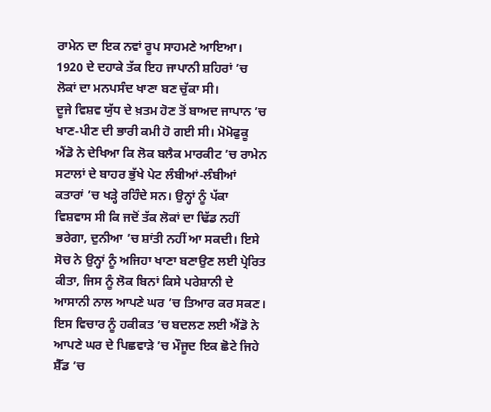ਰਾਮੇਨ ਦਾ ਇਕ ਨਵਾਂ ਰੂਪ ਸਾਹਮਣੇ ਆਇਆ। 1920 ਦੇ ਦਹਾਕੇ ਤੱਕ ਇਹ ਜਾਪਾਨੀ ਸ਼ਹਿਰਾਂ ’ਚ ਲੋਕਾਂ ਦਾ ਮਨਪਸੰਦ ਖਾਣਾ ਬਣ ਚੁੱਕਾ ਸੀ।
ਦੂਜੇ ਵਿਸ਼ਵ ਯੁੱਧ ਦੇ ਖ਼ਤਮ ਹੋਣ ਤੋਂ ਬਾਅਦ ਜਾਪਾਨ ’ਚ ਖਾਣ-ਪੀਣ ਦੀ ਭਾਰੀ ਕਮੀ ਹੋ ਗਈ ਸੀ। ਮੋਮੋਫੁਕੂ ਐਂਡੋ ਨੇ ਦੇਖਿਆ ਕਿ ਲੋਕ ਬਲੈਕ ਮਾਰਕੀਟ ’ਚ ਰਾਮੇਨ ਸਟਾਲਾਂ ਦੇ ਬਾਹਰ ਭੁੱਖੇ ਪੇਟ ਲੰਬੀਆਂ-ਲੰਬੀਆਂ ਕਤਾਰਾਂ ’ਚ ਖੜ੍ਹੇ ਰਹਿੰਦੇ ਸਨ। ਉਨ੍ਹਾਂ ਨੂੰ ਪੱਕਾ ਵਿਸ਼ਵਾਸ ਸੀ ਕਿ ਜਦੋਂ ਤੱਕ ਲੋਕਾਂ ਦਾ ਢਿੱਡ ਨਹੀਂ ਭਰੇਗਾ, ਦੁਨੀਆ ’ਚ ਸ਼ਾਂਤੀ ਨਹੀਂ ਆ ਸਕਦੀ। ਇਸੇ ਸੋਚ ਨੇ ਉਨ੍ਹਾਂ ਨੂੰ ਅਜਿਹਾ ਖਾਣਾ ਬਣਾਉਣ ਲਈ ਪ੍ਰੇਰਿਤ ਕੀਤਾ, ਜਿਸ ਨੂੰ ਲੋਕ ਬਿਨਾਂ ਕਿਸੇ ਪਰੇਸ਼ਾਨੀ ਦੇ ਆਸਾਨੀ ਨਾਲ ਆਪਣੇ ਘਰ ’ਚ ਤਿਆਰ ਕਰ ਸਕਣ।
ਇਸ ਵਿਚਾਰ ਨੂੰ ਹਕੀਕਤ ’ਚ ਬਦਲਣ ਲਈ ਐਂਡੋ ਨੇ ਆਪਣੇ ਘਰ ਦੇ ਪਿਛਵਾੜੇ ’ਚ ਮੌਜੂਦ ਇਕ ਛੋਟੇ ਜਿਹੇ ਸ਼ੈੱਡ ’ਚ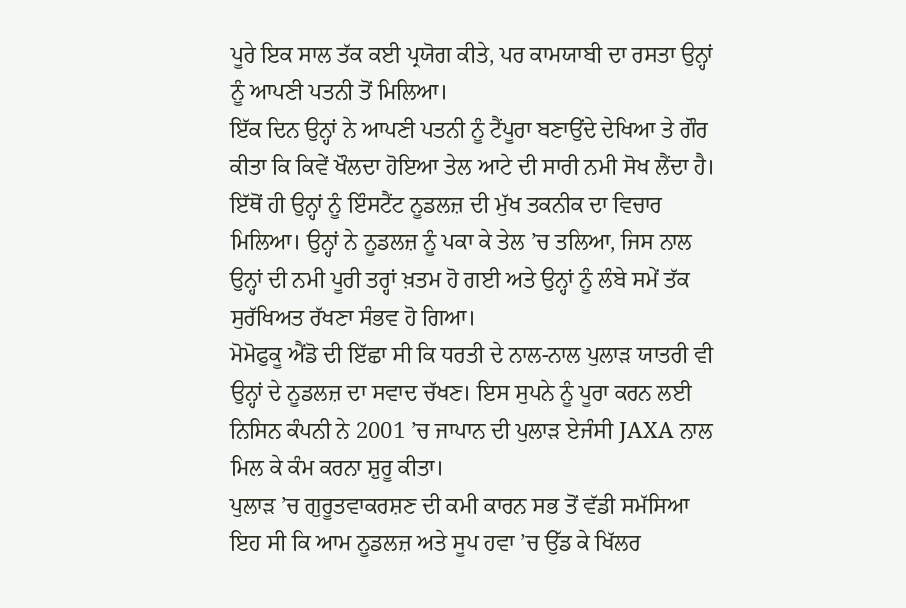ਪੂਰੇ ਇਕ ਸਾਲ ਤੱਕ ਕਈ ਪ੍ਰਯੋਗ ਕੀਤੇ, ਪਰ ਕਾਮਯਾਬੀ ਦਾ ਰਸਤਾ ਉਨ੍ਹਾਂ ਨੂੰ ਆਪਣੀ ਪਤਨੀ ਤੋਂ ਮਿਲਿਆ।
ਇੱਕ ਦਿਨ ਉਨ੍ਹਾਂ ਨੇ ਆਪਣੀ ਪਤਨੀ ਨੂੰ ਟੈਂਪੂਰਾ ਬਣਾਉਂਦੇ ਦੇਖਿਆ ਤੇ ਗੌਰ ਕੀਤਾ ਕਿ ਕਿਵੇਂ ਖੌਲਦਾ ਹੋਇਆ ਤੇਲ ਆਟੇ ਦੀ ਸਾਰੀ ਨਮੀ ਸੋਖ ਲੈਂਦਾ ਹੈ। ਇੱਥੋਂ ਹੀ ਉਨ੍ਹਾਂ ਨੂੰ ਇੰਸਟੈਂਟ ਨੂਡਲਜ਼ ਦੀ ਮੁੱਖ ਤਕਨੀਕ ਦਾ ਵਿਚਾਰ ਮਿਲਿਆ। ਉਨ੍ਹਾਂ ਨੇ ਨੂਡਲਜ਼ ਨੂੰ ਪਕਾ ਕੇ ਤੇਲ ’ਚ ਤਲਿਆ, ਜਿਸ ਨਾਲ ਉਨ੍ਹਾਂ ਦੀ ਨਮੀ ਪੂਰੀ ਤਰ੍ਹਾਂ ਖ਼ਤਮ ਹੋ ਗਈ ਅਤੇ ਉਨ੍ਹਾਂ ਨੂੰ ਲੰਬੇ ਸਮੇਂ ਤੱਕ ਸੁਰੱਖਿਅਤ ਰੱਖਣਾ ਸੰਭਵ ਹੋ ਗਿਆ।
ਮੋਮੋਫੁਕੂ ਐਂਡੋ ਦੀ ਇੱਛਾ ਸੀ ਕਿ ਧਰਤੀ ਦੇ ਨਾਲ-ਨਾਲ ਪੁਲਾੜ ਯਾਤਰੀ ਵੀ ਉਨ੍ਹਾਂ ਦੇ ਨੂਡਲਜ਼ ਦਾ ਸਵਾਦ ਚੱਖਣ। ਇਸ ਸੁਪਨੇ ਨੂੰ ਪੂਰਾ ਕਰਨ ਲਈ ਨਿਸਿਨ ਕੰਪਨੀ ਨੇ 2001 ’ਚ ਜਾਪਾਨ ਦੀ ਪੁਲਾੜ ਏਜੰਸੀ JAXA ਨਾਲ ਮਿਲ ਕੇ ਕੰਮ ਕਰਨਾ ਸ਼ੁਰੂ ਕੀਤਾ।
ਪੁਲਾੜ ’ਚ ਗੁਰੂਤਵਾਕਰਸ਼ਣ ਦੀ ਕਮੀ ਕਾਰਨ ਸਭ ਤੋਂ ਵੱਡੀ ਸਮੱਸਿਆ ਇਹ ਸੀ ਕਿ ਆਮ ਨੂਡਲਜ਼ ਅਤੇ ਸੂਪ ਹਵਾ ’ਚ ਉੱਡ ਕੇ ਖਿੱਲਰ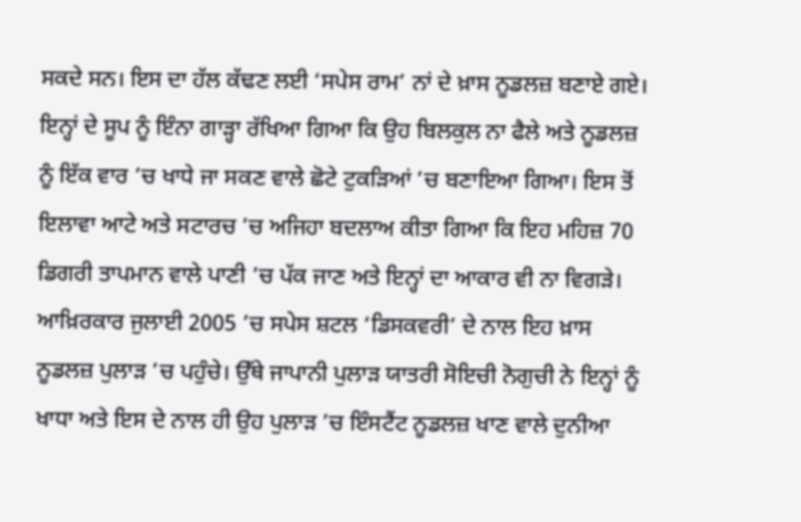ਸਕਦੇ ਸਨ। ਇਸ ਦਾ ਹੱਲ ਕੱਢਣ ਲਈ ‘ਸਪੇਸ ਰਾਮ’ ਨਾਂ ਦੇ ਖ਼ਾਸ ਨੂਡਲਜ਼ ਬਣਾਏ ਗਏ। ਇਨ੍ਹਾਂ ਦੇ ਸੂਪ ਨੂੰ ਇੰਨਾ ਗਾੜ੍ਹਾ ਰੱਖਿਆ ਗਿਆ ਕਿ ਉਹ ਬਿਲਕੁਲ ਨਾ ਫੈਲੇ ਅਤੇ ਨੂਡਲਜ਼ ਨੂੰ ਇੱਕ ਵਾਰ ’ਚ ਖਾਧੇ ਜਾ ਸਕਣ ਵਾਲੇ ਛੋਟੇ ਟੁਕੜਿਆਂ ’ਚ ਬਣਾਇਆ ਗਿਆ। ਇਸ ਤੋਂ ਇਲਾਵਾ ਆਟੇ ਅਤੇ ਸਟਾਰਚ ’ਚ ਅਜਿਹਾ ਬਦਲਾਅ ਕੀਤਾ ਗਿਆ ਕਿ ਇਹ ਮਹਿਜ਼ 70 ਡਿਗਰੀ ਤਾਪਮਾਨ ਵਾਲੇ ਪਾਣੀ ’ਚ ਪੱਕ ਜਾਣ ਅਤੇ ਇਨ੍ਹਾਂ ਦਾ ਆਕਾਰ ਵੀ ਨਾ ਵਿਗੜੇ।
ਆਖ਼ਿਰਕਾਰ ਜੁਲਾਈ 2005 ’ਚ ਸਪੇਸ ਸ਼ਟਲ ‘ਡਿਸਕਵਰੀ’ ਦੇ ਨਾਲ ਇਹ ਖ਼ਾਸ ਨੂਡਲਜ਼ ਪੁਲਾੜ ’ਚ ਪਹੁੰਚੇ। ਉੱਥੇ ਜਾਪਾਨੀ ਪੁਲਾੜ ਯਾਤਰੀ ਸੋਇਚੀ ਨੋਗੁਚੀ ਨੇ ਇਨ੍ਹਾਂ ਨੂੰ ਖਾਧਾ ਅਤੇ ਇਸ ਦੇ ਨਾਲ ਹੀ ਉਹ ਪੁਲਾੜ ’ਚ ਇੰਸਟੈਂਟ ਨੂਡਲਜ਼ ਖਾਣ ਵਾਲੇ ਦੁਨੀਆ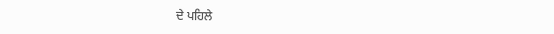ਦੇ ਪਹਿਲੇ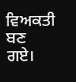ਵਿਅਕਤੀ ਬਣ ਗਏ।